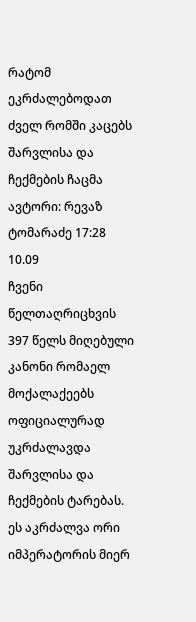რატომ ეკრძალებოდათ ძველ რომში კაცებს შარვლისა და ჩექმების ჩაცმა
ავტორი: რევაზ ტომარაძე 17:28 10.09
ჩვენი წელთაღრიცხვის 397 წელს მიღებული კანონი რომაელ მოქალაქეებს ოფიციალურად უკრძალავდა შარვლისა და ჩექმების ტარებას. ეს აკრძალვა ორი იმპერატორის მიერ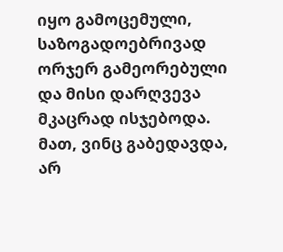იყო გამოცემული, საზოგადოებრივად ორჯერ გამეორებული და მისი დარღვევა მკაცრად ისჯებოდა. მათ, ვინც გაბედავდა, არ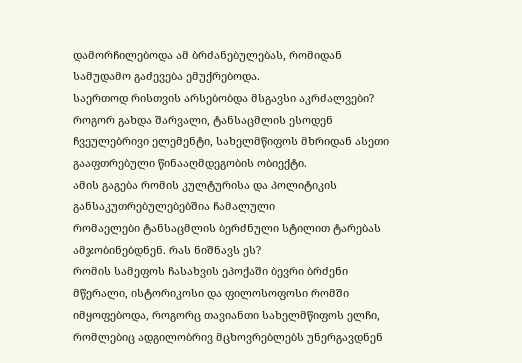დამორჩილებოდა ამ ბრძანებულებას, რომიდან სამუდამო გაძევება ემუქრებოდა.
საერთოდ რისთვის არსებობდა მსგავსი აკრძალვები?
როგორ გახდა შარვალი, ტანსაცმლის ესოდენ ჩვეულებრივი ელემენტი, სახელმწიფოს მხრიდან ასეთი გააფთრებული წინააღმდეგობის ობიექტი.
ამის გაგება რომის კულტურისა და პოლიტიკის განსაკუთრებულებებშია ჩამალული
რომაელები ტანსაცმლის ბერძნული სტილით ტარებას ამჯობინებდნენ. რას ნიშნავს ეს?
რომის სამეფოს ჩასახვის ეპოქაში ბევრი ბრძენი მწერალი, ისტორიკოსი და ფილოსოფოსი რომში იმყოფებოდა, როგორც თავიანთი სახელმწიფოს ელჩი, რომლებიც ადგილობრივ მცხოვრებლებს უნერგავდნენ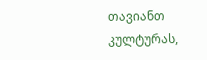თავიანთ კულტურას,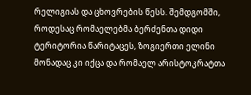რელიგიას და ცხოვრების წესს. შემდგომში, როდესაც რომაელებმა ბერძენთა დიდი ტერიტორია წარიტაცეს, ზოგიერთი ელინი მონადაც კი იქცა და რომაელ არისტოკრატთა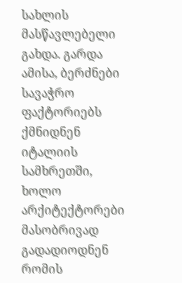სახლის მასწავლებელი გახდა. გარდა ამისა, ბერძნები სავაჭრო ფაქტორიებს ქმნიდნენ იტალიის სამხრეთში, ხოლო არქიტექტორები მასობრივად გადადიოდნენ რომის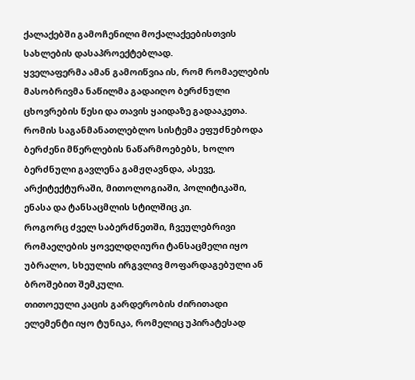ქალაქებში გამოჩენილი მოქალაქეებისთვის სახლების დასაპროექტებლად.
ყველაფერმა ამან გამოიწვია ის, რომ რომაელების მასობრივმა ნაწილმა გადაიღო ბერძნული ცხოვრების წესი და თავის ყაიდაზე გადააკეთა. რომის საგანმანათლებლო სისტემა ეფუძნებოდა ბერძენი მწერლების ნაწარმოებებს, ხოლო ბერძნული გავლენა გამჟღავნდა, ასევე, არქიტექტურაში, მითოლოგიაში, პოლიტიკაში, ენასა და ტანსაცმლის სტილშიც კი.
როგორც ძველ საბერძნეთში, ჩვეულებრივი რომაელების ყოველდღიური ტანსაცმელი იყო უბრალო, სხეულის ირგვლივ მოფარდაგებული ან ბროშებით შემკული.
თითოეული კაცის გარდერობის ძირითადი ელემენტი იყო ტუნიკა, რომელიც უპირატესად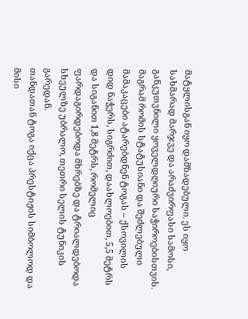მატყლისგან იყო დამზადებული. ეს იყო სახმარად მარჯვე და არაძვირფასი სამოსი, განკუთვნილი ყოველდღიური საჭიროებისთვის. მაგრამ რომის სტატუსიანი და შეძლებული მამაკაცები ატარებდნენ ტოგას – ქსოვილის დიდ ნაჭერს, სიგრძით, დაახლოებით, 5,5 მეტრს და სიგანით 1,8 მეტრს, რომელიც ფარდაგირდებოდა მხრებზე და ტრიალდებოდა სხეულზე უბრალო, თეთრი სელის ტუნიკის გარედან.
თანდათან ტოგა იქცა პრესტიჟის სიმბოლოდ და მისი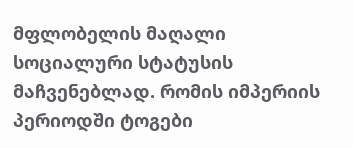მფლობელის მაღალი სოციალური სტატუსის მაჩვენებლად. რომის იმპერიის პერიოდში ტოგები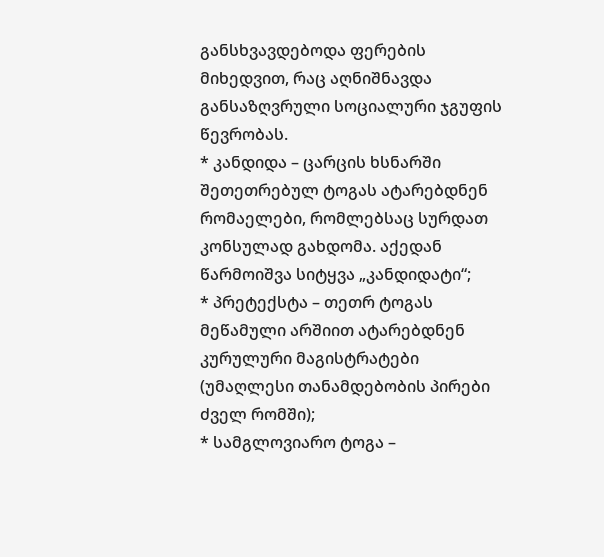განსხვავდებოდა ფერების მიხედვით, რაც აღნიშნავდა განსაზღვრული სოციალური ჯგუფის წევრობას.
* კანდიდა – ცარცის ხსნარში შეთეთრებულ ტოგას ატარებდნენ რომაელები, რომლებსაც სურდათ კონსულად გახდომა. აქედან წარმოიშვა სიტყვა „კანდიდატი“;
* პრეტექსტა – თეთრ ტოგას მეწამული არშიით ატარებდნენ კურულური მაგისტრატები (უმაღლესი თანამდებობის პირები ძველ რომში);
* სამგლოვიარო ტოგა –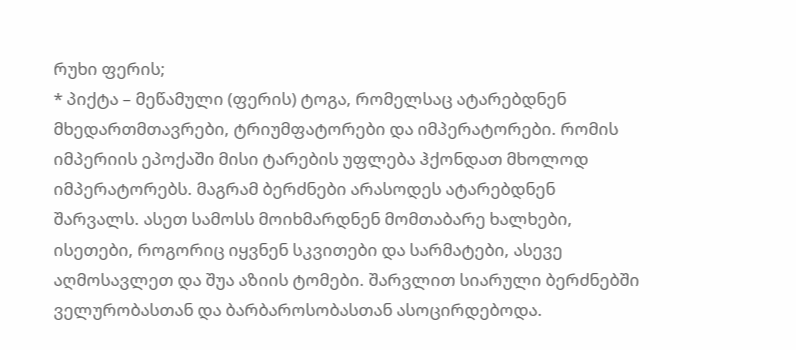რუხი ფერის;
* პიქტა – მეწამული (ფერის) ტოგა, რომელსაც ატარებდნენ მხედართმთავრები, ტრიუმფატორები და იმპერატორები. რომის იმპერიის ეპოქაში მისი ტარების უფლება ჰქონდათ მხოლოდ იმპერატორებს. მაგრამ ბერძნები არასოდეს ატარებდნენ შარვალს. ასეთ სამოსს მოიხმარდნენ მომთაბარე ხალხები, ისეთები, როგორიც იყვნენ სკვითები და სარმატები, ასევე აღმოსავლეთ და შუა აზიის ტომები. შარვლით სიარული ბერძნებში ველურობასთან და ბარბაროსობასთან ასოცირდებოდა.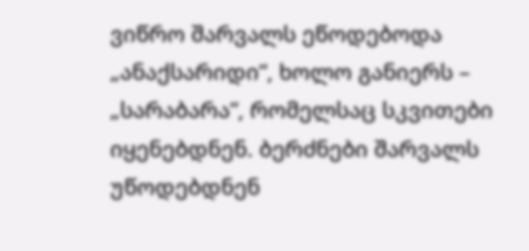ვიწრო შარვალს ეწოდებოდა „ანაქსარიდი“, ხოლო განიერს – „სარაბარა“, რომელსაც სკვითები იყენებდნენ. ბერძნები შარვალს უწოდებდნენ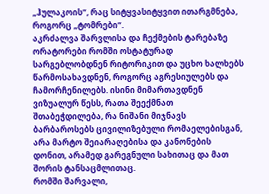„ჰულაკოის“, რაც სიტყვასიტყვით ითარგმნება, როგორც „ტომრები“.
აკრძალვა შარვლისა და ჩექმების ტარებაზე
ორატორები რომში ოსტატურად სარგებლობდნენ რიტორიკით და უცხო ხალხებს წარმოსახავდნენ, როგორც აგრესიულებს და ჩამორჩენილებს. ისინი მიმართავდნენ ვიზუალურ წესს, რათა შეექმნათ შთაბეჭდილება, რა ნიშანი მიჯნავს ბარბაროსებს ცივილიზებული რომაელებისგან, არა მარტო შეიარაღებისა და კანონების დონით, არამედ გარეგნული სახითაც და მათ შორის ტანსაცმლითაც.
რომში შარვალი,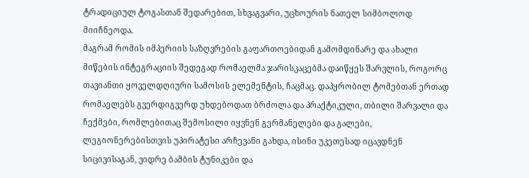ტრადიციულ ტოგასთან შედარებით, სხვაგვარი, უცხოურის ნათელ სიმბოლოდ მიიჩნეოდა.
მაგრამ რომის იმპერიის საზღვრების გაფართოებიდან გამომდინარე და ახალი მიწების ინტეგრაციის შედეგად რომაელმა ჯარისკაცებმა დაიწყეს შარვლის, როგორც თავიანთი ყოველდღიური სამოსის ელემენტის, ჩაცმაც. დაპყრობილ ტომებთან ერთად რომაელებს გვერდიგვერდ უხდებოდათ ბრძოლა და პრაქტიკული, თბილი შარვალი და ჩექმები, რომლებითაც შემოსილი იყვნენ გერმანელები და გალები, ლეგიონერებისთვის უპირატესი არჩევანი გახდა, ისინი უკეთესად იცავდნენ სიცივისაგან, ვიდრე ბამბის ტუნიკები და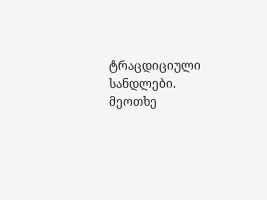ტრაცდიციული სანდლები.
მეოთხე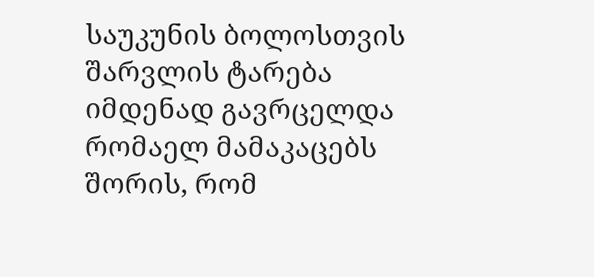საუკუნის ბოლოსთვის შარვლის ტარება იმდენად გავრცელდა რომაელ მამაკაცებს შორის, რომ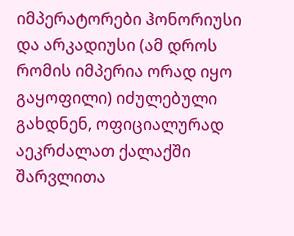იმპერატორები ჰონორიუსი და არკადიუსი (ამ დროს რომის იმპერია ორად იყო გაყოფილი) იძულებული გახდნენ, ოფიციალურად აეკრძალათ ქალაქში შარვლითა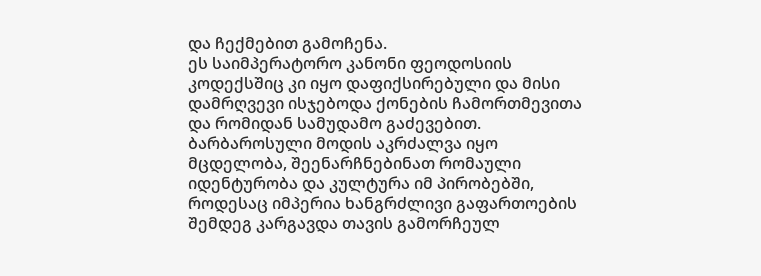და ჩექმებით გამოჩენა.
ეს საიმპერატორო კანონი ფეოდოსიის კოდექსშიც კი იყო დაფიქსირებული და მისი დამრღვევი ისჯებოდა ქონების ჩამორთმევითა და რომიდან სამუდამო გაძევებით.
ბარბაროსული მოდის აკრძალვა იყო მცდელობა, შეენარჩნებინათ რომაული იდენტურობა და კულტურა იმ პირობებში, როდესაც იმპერია ხანგრძლივი გაფართოების შემდეგ კარგავდა თავის გამორჩეულ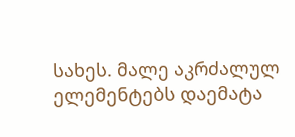სახეს. მალე აკრძალულ ელემენტებს დაემატა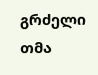გრძელი თმა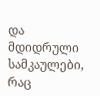და მდიდრული სამკაულები, რაც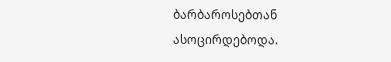ბარბაროსებთან ასოცირდებოდა.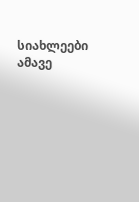სიახლეები ამავე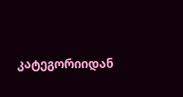კატეგორიიდან